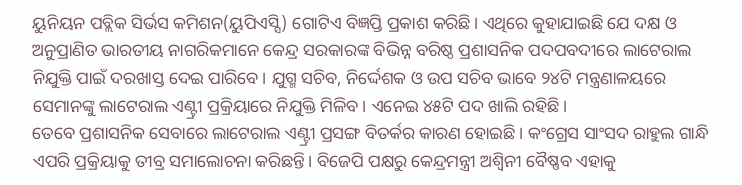ୟୁନିୟନ ପବ୍ଲିକ ସିର୍ଭସ କମିଶନ(ୟୁପିଏସ୍ସି) ଗୋଟିଏ ବିଜ୍ଞପ୍ତି ପ୍ରକାଶ କରିଛି। ଏଥିରେ କୁହାଯାଇଛି ଯେ ଦକ୍ଷ ଓ ଅନୁପ୍ରାଣିତ ଭାରତୀୟ ନାଗରିକମାନେ କେନ୍ଦ୍ର ସରକାରଙ୍କ ବିଭିନ୍ନ ବରିଷ୍ଠ ପ୍ରଶାସନିକ ପଦପବଦୀରେ ଲାଟେରାଲ ନିଯୁକ୍ତି ପାଇଁ ଦରଖାସ୍ତ ଦେଇ ପାରିବେ। ଯୁଗ୍ମ ସଚିବ, ନିର୍ଦ୍ଦେଶକ ଓ ଉପ ସଚିବ ଭାବେ ୨୪ଟି ମନ୍ତ୍ରଣାଳୟରେ ସେମାନଙ୍କୁ ଲାଟେରାଲ ଏଣ୍ଟ୍ରୀ ପ୍ରକ୍ରିୟାରେ ନିଯୁକ୍ତି ମିଳିବ। ଏନେଇ ୪୫ଟି ପଦ ଖାଲି ରହିଛି।
ତେବେ ପ୍ରଶାସନିକ ସେବାରେ ଲାଟେରାଲ ଏଣ୍ଟ୍ରୀ ପ୍ରସଙ୍ଗ ବିତର୍କର କାରଣ ହୋଇଛି। କଂଗ୍ରେସ ସାଂସଦ ରାହୁଲ ଗାନ୍ଧି ଏପରି ପ୍ରକ୍ରିୟାକୁ ତୀବ୍ର ସମାଲୋଚନା କରିଛନ୍ତି। ବିଜେପି ପକ୍ଷରୁ କେନ୍ଦ୍ରମନ୍ତ୍ରୀ ଅଶ୍ୱିନୀ ବୈଷ୍ଣବ ଏହାକୁ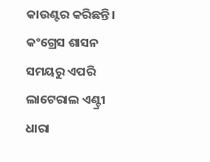କାଉଣ୍ଟର କରିଛନ୍ତି। କଂଗ୍ରେସ ଶାସନ ସମୟରୁ ଏପରି ଲାଟେରାଲ ଏଣ୍ଟ୍ରୀ ଧାରା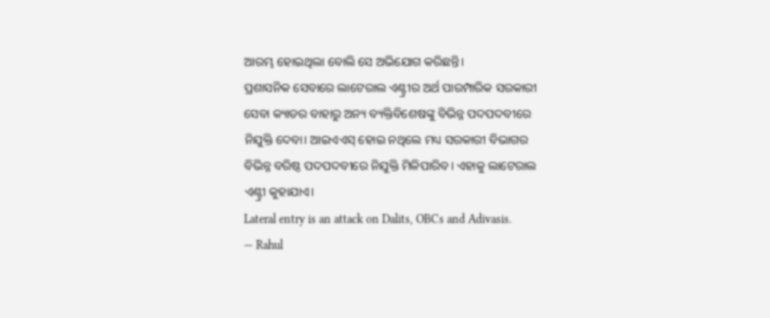ଆରମ୍ଭ ହୋଇଥିଲା ବୋଲି ସେ ଅଭିଯୋଗ କରିଛନ୍ତି।
ପ୍ରଶାସନିକ ସେବାରେ ଲାଟେରାଲ ଏଣ୍ଟ୍ରୀର ଅର୍ଥ ପାରମ୍ପାରିକ ସରକାରୀ ସେବା କ୍ୟାଡର ବାହାରୁ ଅନ୍ୟ ବ୍ୟକ୍ତିବିଶେଷଙ୍କୁ ବିଭିନ୍ନ ପଦପଦବୀରେ ନିଯୁକ୍ତି ଦେବା। ଆଇଏଏସ୍ ହୋଇ ନଥିଲେ ମଧ୍ୟ ସରକାରୀ ବିଭାଗର ବିଭିନ୍ନ ବରିଷ୍ଠ ପଦପଦବୀରେ ନିଯୁକ୍ତି ମିଳିପାରିବ। ଏହାକୁ ଲାଟେରାଲ ଏଣ୍ଟ୍ରୀ କୁହାଯାଏ।
Lateral entry is an attack on Dalits, OBCs and Adivasis.
— Rahul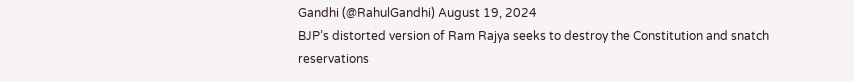Gandhi (@RahulGandhi) August 19, 2024
BJP’s distorted version of Ram Rajya seeks to destroy the Constitution and snatch reservations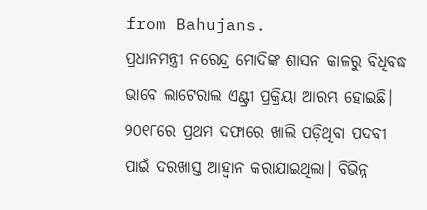from Bahujans.
ପ୍ରଧାନମନ୍ତ୍ରୀ ନରେନ୍ଦ୍ର ମୋଦିଙ୍କ ଶାସନ କାଳରୁ ବିଧିବଦ୍ଧ ଭାବେ ଲାଟେରାଲ ଏଣ୍ଟ୍ରୀ ପ୍ରକ୍ରିୟା ଆରମ୍ଭ ହୋଇଛି। ୨୦୧୮ରେ ପ୍ରଥମ ଦଫାରେ ଖାଲି ପଡ଼ିଥିବା ପଦବୀ ପାଇଁ ଦରଖାସ୍ତ ଆହ୍ୱାନ କରାଯାଇଥିଲା। ବିଭିନ୍ନ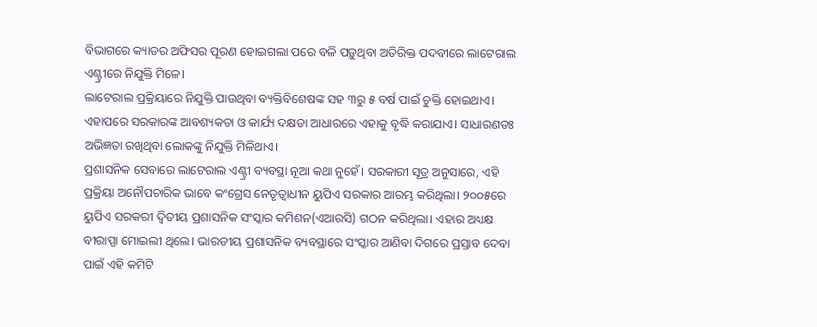ବିଭାଗରେ କ୍ୟାଡର ଅଫିସର ପୂରଣ ହୋଇଗଲା ପରେ ବଳି ପଡ଼ୁଥିବା ଅତିରିକ୍ତ ପଦବୀରେ ଲାଟେରାଲ ଏଣ୍ଟ୍ରୀରେ ନିଯୁକ୍ତି ମିଳେ।
ଲାଟେରାଲ ପ୍ରକ୍ରିୟାରେ ନିଯୁକ୍ତି ପାଉଥିବା ବ୍ୟକ୍ତିବିଶେଷଙ୍କ ସହ ୩ରୁ ୫ ବର୍ଷ ପାଇଁ ଚୁକ୍ତି ହୋଇଥାଏ। ଏହାପରେ ସରକାରଙ୍କ ଆବଶ୍ୟକତା ଓ କାର୍ଯ୍ୟ ଦକ୍ଷତା ଆଧାରରେ ଏହାକୁ ବୃଦ୍ଧି କରାଯାଏ। ସାଧାରଣତଃ ଅଭିଜ୍ଞତା ରଖିଥିବା ଲୋକଙ୍କୁ ନିଯୁକ୍ତି ମିଳିଥାଏ।
ପ୍ରଶାସନିକ ସେବାରେ ଲାଟେରାଲ ଏଣ୍ଟ୍ରୀ ବ୍ୟବସ୍ଥା ନୂଆ କଥା ନୁହେଁ। ସରକାରୀ ସୂତ୍ର ଅନୁସାରେ, ଏହି ପ୍ରକ୍ରିୟା ଅନୌପଚାରିକ ଭାବେ କଂଗ୍ରେସ ନେତୃତ୍ୱାଧୀନ ୟୁପିଏ ସରକାର ଆରମ୍ଭ କରିଥିଲା। ୨୦୦୫ରେ ୟୁପିଏ ସରକରୀ ଦ୍ୱିତୀୟ ପ୍ରଶାସନିକ ସଂସ୍କାର କମିଶନ(ଏଆରସି) ଗଠନ କରିଥିଲା। ଏହାର ଅଧ୍ୟକ୍ଷ ବୀରାପ୍ପା ମୋଇଲୀ ଥିଲେ। ଭାରତୀୟ ପ୍ରଶାସନିକ ବ୍ୟବସ୍ଥାରେ ସଂସ୍କାର ଆଣିବା ଦିଗରେ ପ୍ରସ୍ତାବ ଦେବା ପାଇଁ ଏହି କମିଟି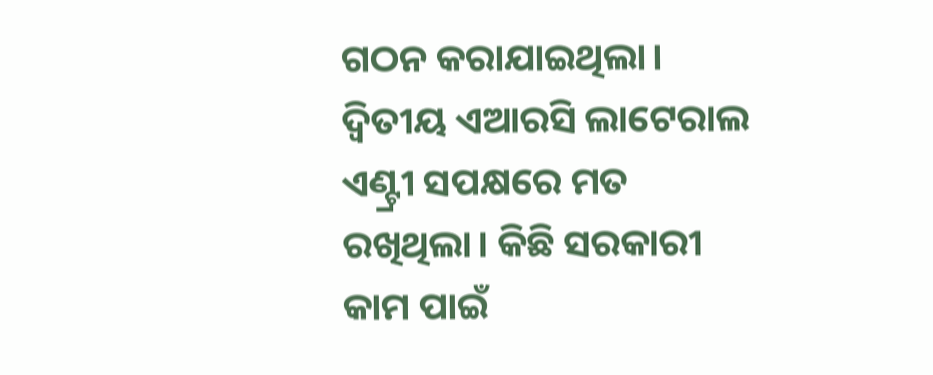ଗଠନ କରାଯାଇଥିଲା।
ଦ୍ୱିତୀୟ ଏଆରସି ଲାଟେରାଲ ଏଣ୍ଟ୍ରୀ ସପକ୍ଷରେ ମତ ରଖିଥିଲା। କିଛି ସରକାରୀ କାମ ପାଇଁ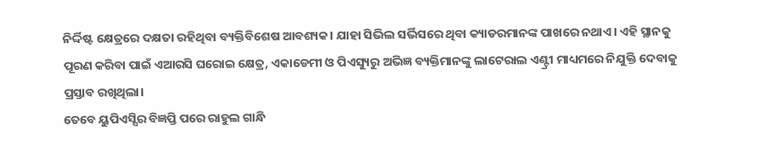ନିର୍ଦ୍ଦିଷ୍ଟ କ୍ଷେତ୍ରରେ ଦକ୍ଷତା ରହିଥିବା ବ୍ୟକ୍ତିବିଶେଷ ଆବଶ୍ୟକ। ଯାହା ସିଭିଲ ସର୍ଭିସରେ ଥିବା କ୍ୟାଡରମାନଙ୍କ ପାଖରେ ନଥାଏ। ଏହି ସ୍ଥାନକୁ ପୂରଣ କରିବା ପାଇଁ ଏଆରସି ଘରୋଇ କ୍ଷେତ୍ର, ଏକାଡେମୀ ଓ ପିଏସ୍ୟୁରୁ ଅଭିଜ୍ଞ ବ୍ୟକ୍ତିମାନଙ୍କୁ ଲାଟେରାଲ ଏଣ୍ଟ୍ରୀ ମାଧ୍ୟମରେ ନିଯୁକ୍ତି ଦେବାକୁ ପ୍ରସ୍ତାବ ରଖିଥିଲା।
ତେବେ ୟୁପିଏସ୍ସିର ବିଜ୍ଞପ୍ତି ପରେ ରାହୁଲ ଗାନ୍ଧି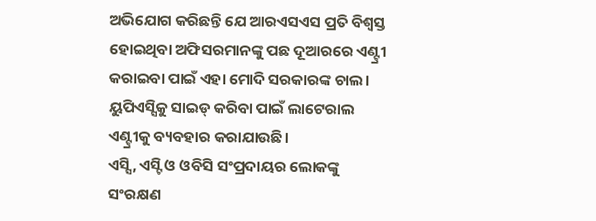ଅଭିଯୋଗ କରିଛନ୍ତି ଯେ ଆରଏସଏସ ପ୍ରତି ବିଶ୍ୱସ୍ତ ହୋଇଥିବା ଅଫିସରମାନଙ୍କୁ ପଛ ଦୂଆରରେ ଏଣ୍ଟ୍ରୀ କରାଇବା ପାଇଁ ଏହା ମୋଦି ସରକାରଙ୍କ ଚାଲ। ୟୁପିଏସ୍ସିକୁ ସାଇଡ୍ କରିବା ପାଇଁ ଲାଟେରାଲ ଏଣ୍ଟ୍ରୀକୁ ବ୍ୟବହାର କରାଯାଉଛି।
ଏସ୍ସି, ଏସ୍ଟି ଓ ଓବିସି ସଂପ୍ରଦାୟର ଲୋକଙ୍କୁ ସଂରକ୍ଷଣ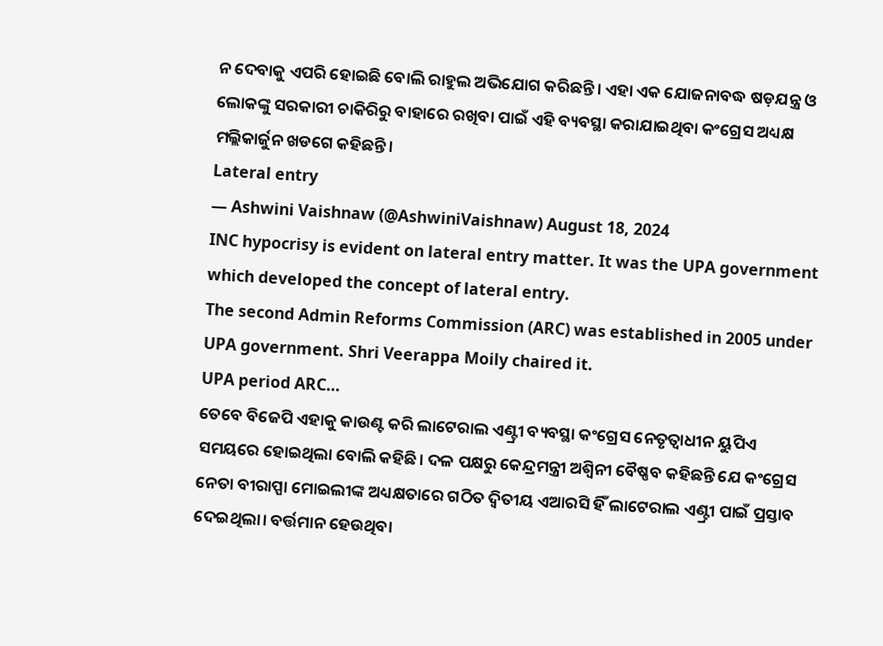ନ ଦେବାକୁ ଏପରି ହୋଇଛି ବୋଲି ରାହୁଲ ଅଭିଯୋଗ କରିଛନ୍ତି। ଏହା ଏକ ଯୋଜନାବଦ୍ଧ ଷଡ଼ଯନ୍ତ୍ର ଓ ଲୋକଙ୍କୁ ସରକାରୀ ଚାକିରିରୁ ବାହାରେ ରଖିବା ପାଇଁ ଏହି ବ୍ୟବସ୍ଥା କରାଯାଇଥିବା କଂଗ୍ରେସ ଅଧ୍ୟକ୍ଷ ମଲ୍ଲିକାର୍ଜୁନ ଖଡଗେ କହିଛନ୍ତି।
Lateral entry
— Ashwini Vaishnaw (@AshwiniVaishnaw) August 18, 2024
INC hypocrisy is evident on lateral entry matter. It was the UPA government which developed the concept of lateral entry.
The second Admin Reforms Commission (ARC) was established in 2005 under UPA government. Shri Veerappa Moily chaired it.
UPA period ARC…
ତେବେ ବିଜେପି ଏହାକୁ କାଉଣ୍ଟ କରି ଲାଟେରାଲ ଏଣ୍ଟ୍ରୀ ବ୍ୟବସ୍ଥା କଂଗ୍ରେସ ନେତୃତ୍ୱାଧୀନ ୟୁପିଏ ସମୟରେ ହୋଇଥିଲା ବୋଲି କହିଛି। ଦଳ ପକ୍ଷରୁ କେନ୍ଦ୍ରମନ୍ତ୍ରୀ ଅଶ୍ୱିନୀ ବୈଷ୍ଣବ କହିଛନ୍ତି ଯେ କଂଗ୍ରେସ ନେତା ବୀରାପ୍ପା ମୋଇଲୀଙ୍କ ଅଧ୍ୟକ୍ଷତାରେ ଗଠିତ ଦ୍ୱିତୀୟ ଏଆରସି ହିଁ ଲାଟେରାଲ ଏଣ୍ଟ୍ରୀ ପାଇଁ ପ୍ରସ୍ତାବ ଦେଇଥିଲା। ବର୍ତ୍ତମାନ ହେଉଥିବା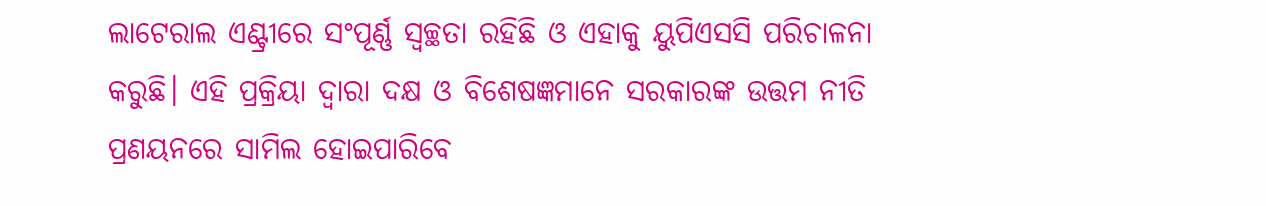ଲାଟେରାଲ ଏଣ୍ଟ୍ରୀରେ ସଂପୂର୍ଣ୍ଣ ସ୍ୱଚ୍ଛତା ରହିଛି ଓ ଏହାକୁ ୟୁପିଏସସି ପରିଚାଳନା କରୁଛି। ଏହି ପ୍ରକ୍ରିୟା ଦ୍ୱାରା ଦକ୍ଷ ଓ ବିଶେଷଜ୍ଞମାନେ ସରକାରଙ୍କ ଉତ୍ତମ ନୀତି ପ୍ରଣୟନରେ ସାମିଲ ହୋଇପାରିବେ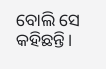ବୋଲି ସେ କହିଛନ୍ତି।